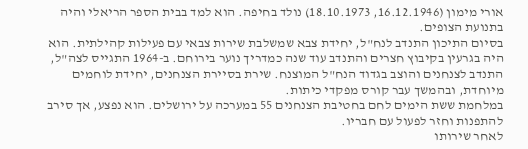אורי מימון (16.12.1946, 18.10.1973) נולד בחיפה. הוא למד בבית הספר הריאלי והיה בתנועת הצופים.
בסיום התיכון התנדב לנח"ל, יחידת צבא שמשלבת שירות צבאי עם פעילות קהילתית. הוא היה בגרעין בקיבוץ חצרים והתנדב עוד שנה כמדריך נוער בירוחם. ב-1964 התגייס לצה"ל, התנדב לצנחנים והוצב בגדוד הנח"ל המוצנח. שירת בסיירת הצנחנים, יחידת לוחמים מיוחדת, ובהמשך עבר קורס מפקדי כיתות.
במלחמת ששת הימים לחם בחטיבת הצנחנים 55 במערכה על ירושלים. הוא נפצע, אך סירב להתפנות וחזר לפעול עם חבריו.
לאחר שירותו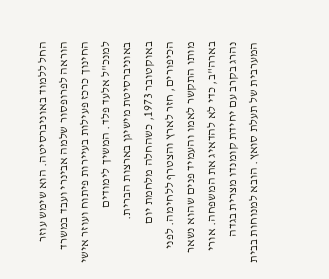החל ללמוד באוניברסיטה. הוא שימש עוזר הוראה לפרופסור שלמה אבינרי ועבד במשרד החינוך כרכז פעילות בעיירות פיתוח ועוזר אישי למנכ"ל אלעד פלד. המשיך לימודים באוניברסיטת מישיגן בארצות הברית.
באוקטובר 1973, כשהחלה מלחמת יום הכיפורים, חזר לארץ והצטרף ללחימה. לפני מותו התקשר לאמו והעמיד פנים שהוא נשאר בארה"ב, כדי לא להדאיג את המשפחה. אורי נהרג בקרב עם יחידת קומנדו מצרית בגדה המערבית של תעלת סואץ. הובא למנוחות בבית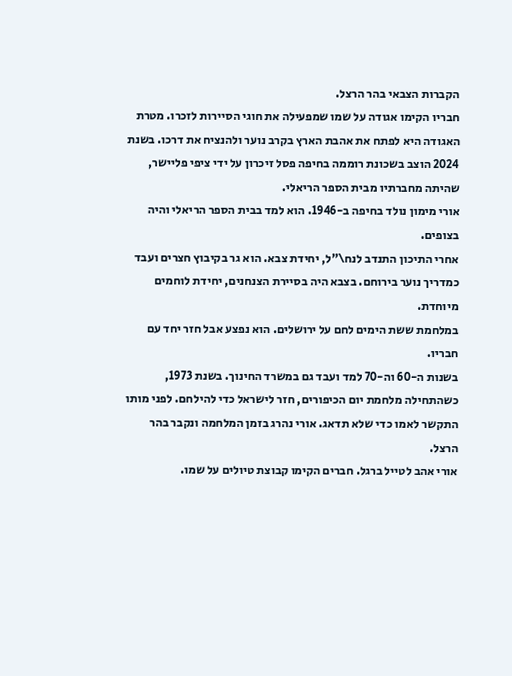הקברות הצבאי בהר הרצל.
חבריו הקימו אגודה על שמו שמפעילה את חוגי הסיירות לזכרו. מטרת האגודה היא לפתח את אהבת הארץ בקרב נוער ולהנציח את דרכו. בשנת 2024 הוצב בשכונת רוממה בחיפה פסל זיכרון על ידי ציפי פליישר, שהיתה מחברתיו מבית הספר הריאלי.
אורי מימון נולד בחיפה ב-1946. הוא למד בבית הספר הריאלי והיה בצופים.
אחרי התיכון התנדב לנח\"ל, יחידת צבא. הוא גר בקיבוץ חצרים ועבד כמדריך נוער בירוחם. בצבא היה בסיירת הצנחנים, יחידת לוחמים מיוחדת.
במלחמת ששת הימים לחם על ירושלים. הוא נפצע אבל חזר יחד עם חבריו.
בשנות ה-60 וה-70 למד ועבד גם במשרד החינוך. בשנת 1973, כשהתחילה מלחמת יום הכיפורים, חזר לישראל כדי להילחם. לפני מותו התקשר לאמו כדי שלא תדאג. אורי נהרג בזמן המלחמה ונקבר בהר הרצל.
אורי אהב לטייל ברגל. חברים הקימו קבוצת טיולים על שמו.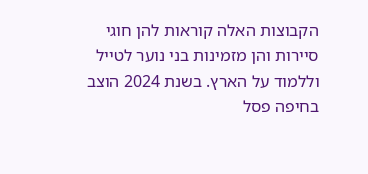הקבוצות האלה קוראות להן חוגי סיירות והן מזמינות בני נוער לטייל וללמוד על הארץ. בשנת 2024 הוצב בחיפה פסל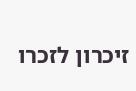זיכרון לזכרו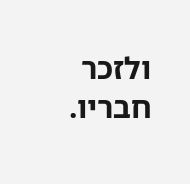ולזכר חבריו.